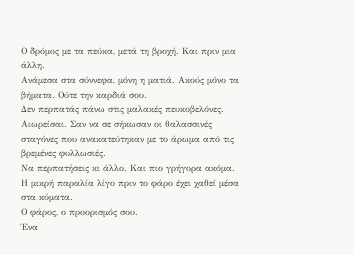Ο δρόμος με τα πεύκα, μετά τη βροχή. Και πριν μια άλλη.
Ανάμεσα στα σύννεφα, μόνη η ματιά. Ακούς μόνο τα βήματα. Ούτε την καρδιά σου.
Δεν περπατάς πάνω στις μαλακές πευκοβελόνες. Αιωρείσαι. Σαν να σε σήκωσαν οι θαλασσινές σταγόνες που ανακατεύτηκαν με το άρωμα από τις βρεμένες φυλλωσιές.
Να περπατήσεις κι άλλο. Και πιο γρήγορα ακόμα.
Η μικρή παραλία λίγο πριν το φάρο έχει χαθεί μέσα στα κύματα.
Ο φάρος, ο προορισμός σου.
Ένα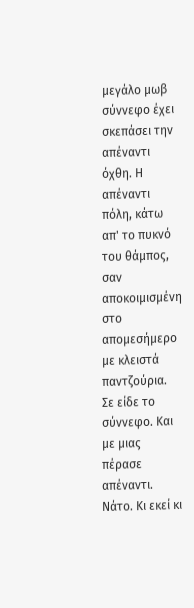μεγάλο μωβ σύννεφο έχει σκεπάσει την απέναντι όχθη. Η απέναντι πόλη, κάτω απ' το πυκνό του θάμπος, σαν αποκοιμισμένη στο απομεσήμερο με κλειστά παντζούρια.
Σε είδε το σύννεφο. Και με μιας πέρασε απέναντι. Νάτο. Κι εκεί κι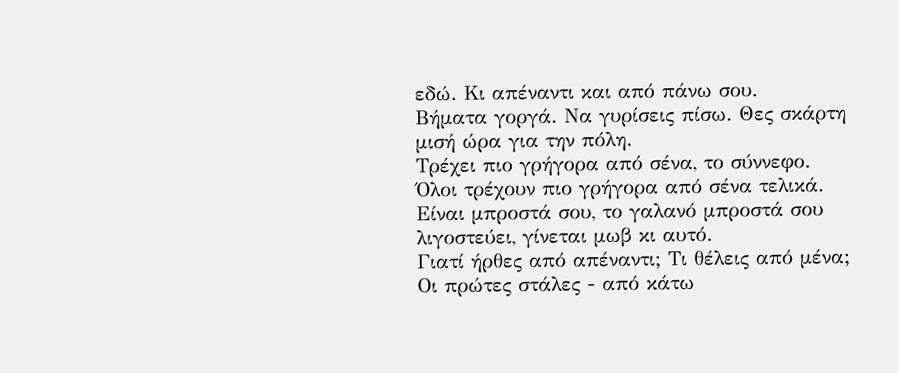εδώ. Κι απέναντι και από πάνω σου.
Βήματα γοργά. Να γυρίσεις πίσω. Θες σκάρτη μισή ώρα για την πόλη.
Τρέχει πιο γρήγορα από σένα, το σύννεφο. Όλοι τρέχουν πιο γρήγορα από σένα τελικά.
Είναι μπροστά σου, το γαλανό μπροστά σου λιγοστεύει, γίνεται μωβ κι αυτό.
Γιατί ήρθες από απέναντι; Τι θέλεις από μένα;
Οι πρώτες στάλες - από κάτω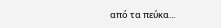από τα πεύκα...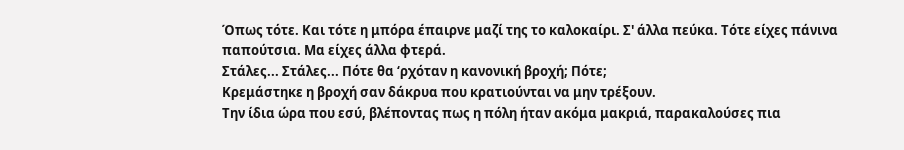Όπως τότε. Και τότε η μπόρα έπαιρνε μαζί της το καλοκαίρι. Σ' άλλα πεύκα. Τότε είχες πάνινα παπούτσια. Μα είχες άλλα φτερά.
Στάλες... Στάλες... Πότε θα ‘ρχόταν η κανονική βροχή; Πότε;
Κρεμάστηκε η βροχή σαν δάκρυα που κρατιούνται να μην τρέξουν.
Την ίδια ώρα που εσύ, βλέποντας πως η πόλη ήταν ακόμα μακριά, παρακαλούσες πια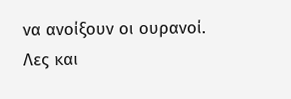να ανοίξουν οι ουρανοί.
Λες και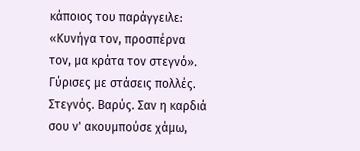κάποιος του παράγγειλε: «Κυνήγα τον, προσπέρνα τον, μα κράτα τον στεγνό».
Γύρισες με στάσεις πολλές. Στεγνός. Βαρύς. Σαν η καρδιά σου ν' ακουμπούσε χάμω,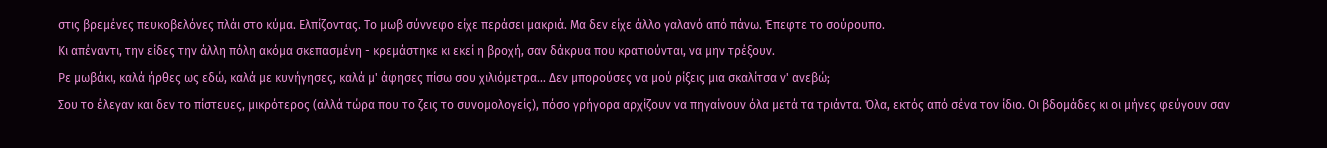στις βρεμένες πευκοβελόνες πλάι στο κύμα. Ελπίζοντας. Το μωβ σύννεφο είχε περάσει μακριά. Μα δεν είχε άλλο γαλανό από πάνω. Έπεφτε το σούρουπο.
Κι απέναντι, την είδες την άλλη πόλη ακόμα σκεπασμένη - κρεμάστηκε κι εκεί η βροχή, σαν δάκρυα που κρατιούνται, να μην τρέξουν.
Ρε μωβάκι, καλά ήρθες ως εδώ, καλά με κυνήγησες, καλά μ' άφησες πίσω σου χιλιόμετρα... Δεν μπορούσες να μού ρίξεις μια σκαλίτσα ν' ανεβώ;
Σου το έλεγαν και δεν το πίστευες, μικρότερος (αλλά τώρα που το ζεις το συνομολογείς), πόσο γρήγορα αρχίζουν να πηγαίνουν όλα μετά τα τριάντα. Όλα, εκτός από σένα τον ίδιο. Οι βδομάδες κι οι μήνες φεύγουν σαν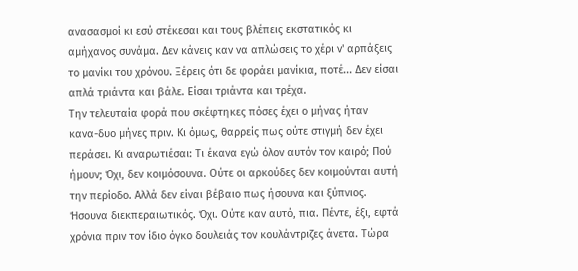ανασασμοί κι εσύ στέκεσαι και τους βλέπεις εκστατικός κι αμήχανος συνάμα. Δεν κάνεις καν να απλώσεις το χέρι ν' αρπάξεις το μανίκι του χρόνου. Ξέρεις ότι δε φοράει μανίκια, ποτέ... Δεν είσαι απλά τριάντα και βάλε. Είσαι τριάντα και τρέχα.
Την τελευταία φορά που σκέφτηκες πόσες έχει ο μήνας ήταν κανα-δυο μήνες πριν. Κι όμως, θαρρείς πως ούτε στιγμή δεν έχει περάσει. Κι αναρωτιέσαι: Τι έκανα εγώ όλον αυτόν τον καιρό; Πού ήμουν; Όχι, δεν κοιμόσουνα. Ούτε οι αρκούδες δεν κοιμούνται αυτή την περίοδο. Αλλά δεν είναι βέβαιο πως ήσουνα και ξύπνιος. Ήσουνα διεκπεραιωτικός. Όχι. Ούτε καν αυτό, πια. Πέντε, έξι, εφτά χρόνια πριν τον ίδιο όγκο δουλειάς τον κουλάντριζες άνετα. Τώρα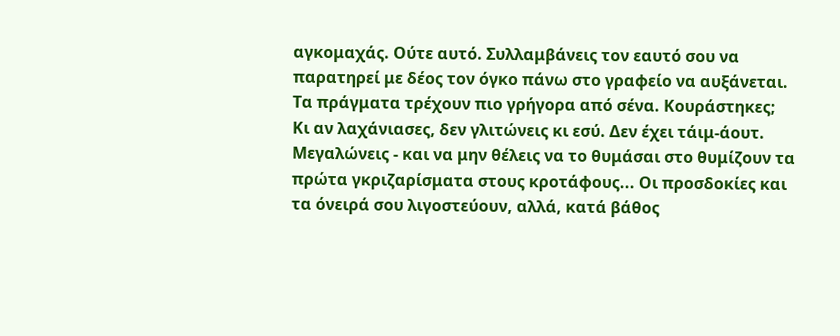αγκομαχάς. Ούτε αυτό. Συλλαμβάνεις τον εαυτό σου να παρατηρεί με δέος τον όγκο πάνω στο γραφείο να αυξάνεται. Τα πράγματα τρέχουν πιο γρήγορα από σένα. Κουράστηκες;
Κι αν λαχάνιασες, δεν γλιτώνεις κι εσύ. Δεν έχει τάιμ-άουτ. Μεγαλώνεις - και να μην θέλεις να το θυμάσαι στο θυμίζουν τα πρώτα γκριζαρίσματα στους κροτάφους... Οι προσδοκίες και τα όνειρά σου λιγοστεύουν, αλλά, κατά βάθος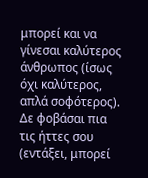μπορεί και να γίνεσαι καλύτερος άνθρωπος (ίσως όχι καλύτερος, απλά σοφότερος). Δε φοβάσαι πια τις ήττες σου (εντάξει, μπορεί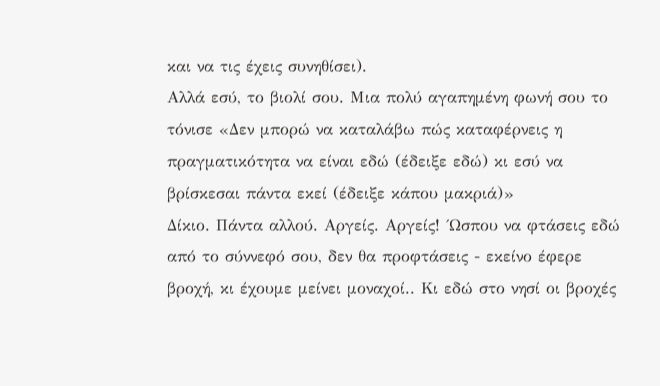και να τις έχεις συνηθίσει).
Αλλά εσύ, το βιολί σου. Μια πολύ αγαπημένη φωνή σου το τόνισε «Δεν μπορώ να καταλάβω πώς καταφέρνεις η πραγματικότητα να είναι εδώ (έδειξε εδώ) κι εσύ να βρίσκεσαι πάντα εκεί (έδειξε κάπου μακριά)»
Δίκιο. Πάντα αλλού. Αργείς. Αργείς! ΄Ωσπου να φτάσεις εδώ από το σύννεφό σου, δεν θα προφτάσεις - εκείνο έφερε βροχή, κι έχουμε μείνει μοναχοί.. Κι εδώ στο νησί οι βροχές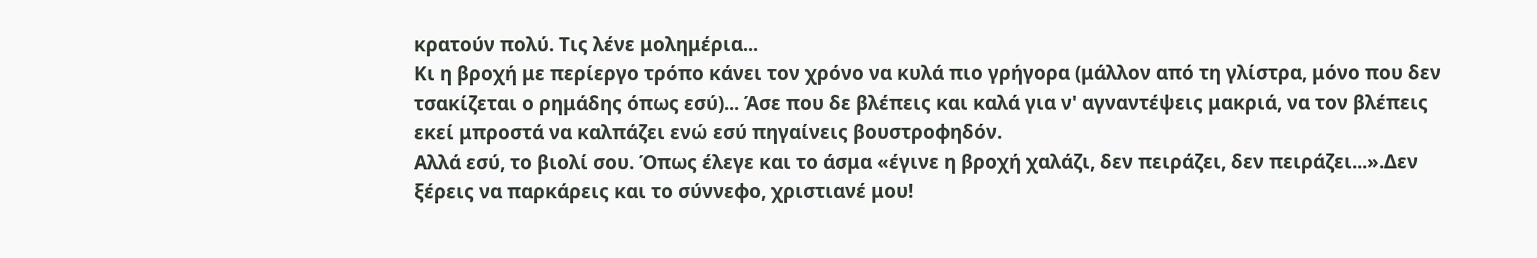κρατούν πολύ. Τις λένε μολημέρια...
Κι η βροχή με περίεργο τρόπο κάνει τον χρόνο να κυλά πιο γρήγορα (μάλλον από τη γλίστρα, μόνο που δεν τσακίζεται ο ρημάδης όπως εσύ)... Άσε που δε βλέπεις και καλά για ν' αγναντέψεις μακριά, να τον βλέπεις εκεί μπροστά να καλπάζει ενώ εσύ πηγαίνεις βουστροφηδόν.
Αλλά εσύ, το βιολί σου. Όπως έλεγε και το άσμα «έγινε η βροχή χαλάζι, δεν πειράζει, δεν πειράζει...».Δεν ξέρεις να παρκάρεις και το σύννεφο, χριστιανέ μου!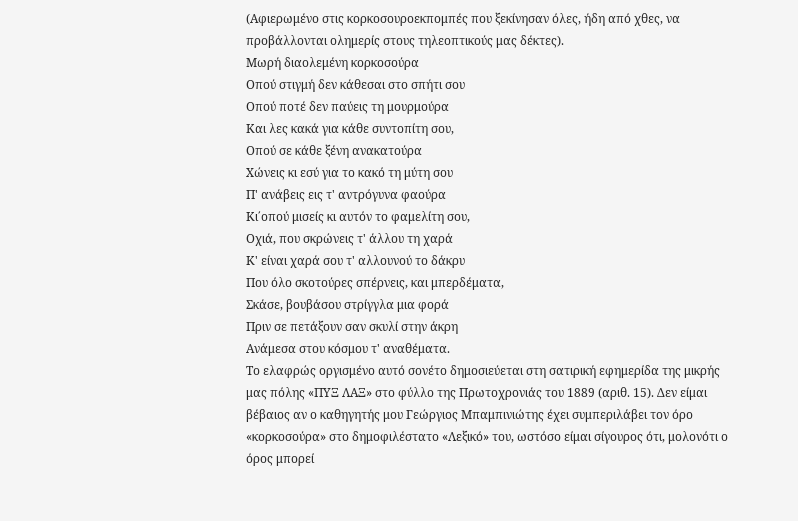(Αφιερωμένο στις κορκοσουροεκπομπές που ξεκίνησαν όλες, ήδη από χθες, να προβάλλονται ολημερίς στους τηλεοπτικούς μας δέκτες).
Μωρή διαολεμένη κορκοσούρα
Οπού στιγμή δεν κάθεσαι στο σπήτι σου
Οπού ποτέ δεν παύεις τη μουρμούρα
Και λες κακά για κάθε συντοπίτη σου,
Οπού σε κάθε ξένη ανακατούρα
Χώνεις κι εσύ για το κακό τη μύτη σου
Π' ανάβεις εις τ' αντρόγυνα φαούρα
Κι΄οπού μισείς κι αυτόν το φαμελίτη σου,
Οχιά, που σκρώνεις τ' άλλου τη χαρά
Κ' είναι χαρά σου τ' αλλουνού το δάκρυ
Που όλο σκοτούρες σπέρνεις, και μπερδέματα,
Σκάσε, βουβάσου στρίγγλα μια φορά
Πριν σε πετάξουν σαν σκυλί στην άκρη
Ανάμεσα στου κόσμου τ' αναθέματα.
Το ελαφρώς οργισμένο αυτό σονέτο δημοσιεύεται στη σατιρική εφημερίδα της μικρής μας πόλης «ΠΥΞ ΛΑΞ» στο φύλλο της Πρωτοχρονιάς του 1889 (αριθ. 15). Δεν είμαι βέβαιος αν ο καθηγητής μου Γεώργιος Μπαμπινιώτης έχει συμπεριλάβει τον όρο «κορκοσούρα» στο δημοφιλέστατο «Λεξικό» του, ωστόσο είμαι σίγουρος ότι, μολονότι ο όρος μπορεί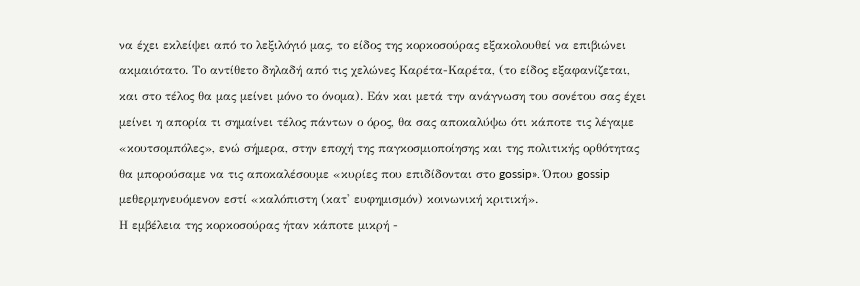να έχει εκλείψει από το λεξιλόγιό μας, το είδος της κορκοσούρας εξακολουθεί να επιβιώνει ακμαιότατο. Το αντίθετο δηλαδή από τις χελώνες Καρέτα-Καρέτα, (το είδος εξαφανίζεται, και στο τέλος θα μας μείνει μόνο το όνομα). Εάν και μετά την ανάγνωση του σονέτου σας έχει μείνει η απορία τι σημαίνει τέλος πάντων ο όρος, θα σας αποκαλύψω ότι κάποτε τις λέγαμε «κουτσομπόλες», ενώ σήμερα, στην εποχή της παγκοσμιοποίησης και της πολιτικής ορθότητας θα μπορούσαμε να τις αποκαλέσουμε «κυρίες που επιδίδονται στο gossip». Όπου gossip μεθερμηνευόμενον εστί «καλόπιστη (κατ' ευφημισμόν) κοινωνική κριτική».
Η εμβέλεια της κορκοσούρας ήταν κάποτε μικρή -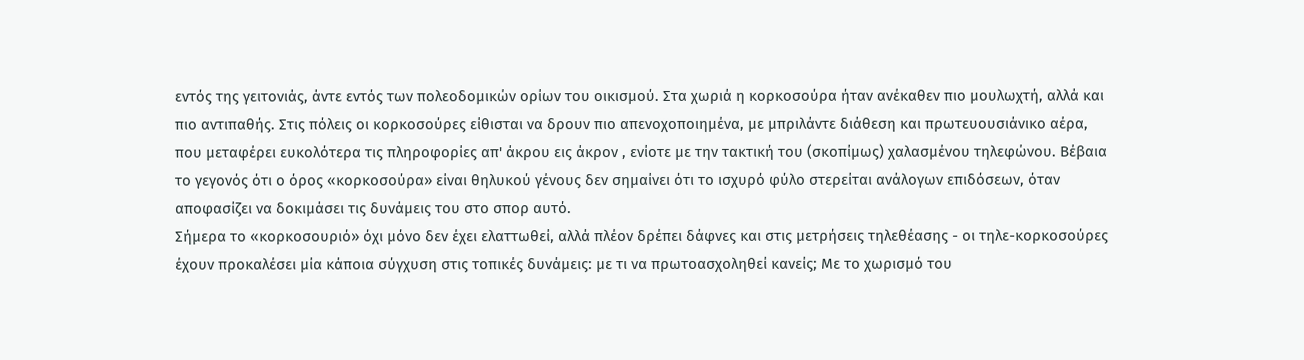εντός της γειτονιάς, άντε εντός των πολεοδομικών ορίων του οικισμού. Στα χωριά η κορκοσούρα ήταν ανέκαθεν πιο μουλωχτή, αλλά και πιο αντιπαθής. Στις πόλεις οι κορκοσούρες είθισται να δρουν πιο απενοχοποιημένα, με μπριλάντε διάθεση και πρωτευουσιάνικο αέρα, που μεταφέρει ευκολότερα τις πληροφορίες απ' άκρου εις άκρον , ενίοτε με την τακτική του (σκοπίμως) χαλασμένου τηλεφώνου. Βέβαια το γεγονός ότι ο όρος «κορκοσούρα» είναι θηλυκού γένους δεν σημαίνει ότι το ισχυρό φύλο στερείται ανάλογων επιδόσεων, όταν αποφασίζει να δοκιμάσει τις δυνάμεις του στο σπορ αυτό.
Σήμερα το «κορκοσουριό» όχι μόνο δεν έχει ελαττωθεί, αλλά πλέον δρέπει δάφνες και στις μετρήσεις τηλεθέασης - οι τηλε-κορκοσούρες έχουν προκαλέσει μία κάποια σύγχυση στις τοπικές δυνάμεις: με τι να πρωτοασχοληθεί κανείς; Με το χωρισμό του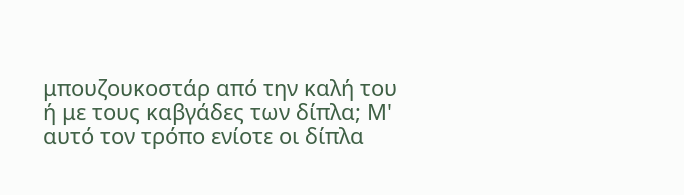μπουζουκοστάρ από την καλή του ή με τους καβγάδες των δίπλα; Μ' αυτό τον τρόπο ενίοτε οι δίπλα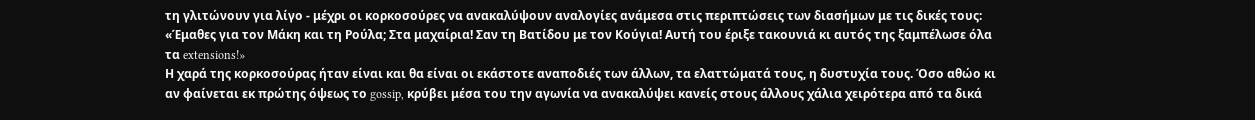τη γλιτώνουν για λίγο - μέχρι οι κορκοσούρες να ανακαλύψουν αναλογίες ανάμεσα στις περιπτώσεις των διασήμων με τις δικές τους: «Έμαθες για τον Μάκη και τη Ρούλα; Στα μαχαίρια! Σαν τη Βατίδου με τον Κούγια! Αυτή του έριξε τακουνιά κι αυτός της ξαμπέλωσε όλα τα extensions!»
Η χαρά της κορκοσούρας ήταν είναι και θα είναι οι εκάστοτε αναποδιές των άλλων, τα ελαττώματά τους, η δυστυχία τους. Όσο αθώο κι αν φαίνεται εκ πρώτης όψεως το gossip, κρύβει μέσα του την αγωνία να ανακαλύψει κανείς στους άλλους χάλια χειρότερα από τα δικά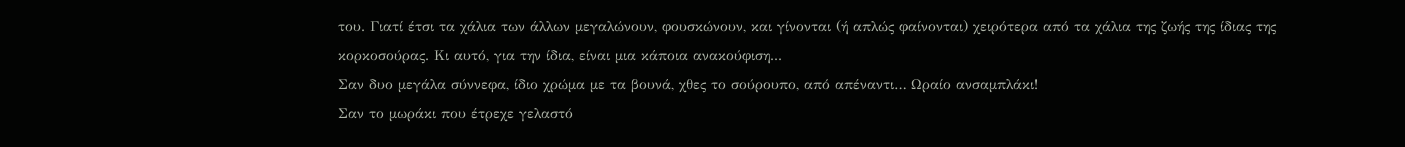του. Γιατί έτσι τα χάλια των άλλων μεγαλώνουν, φουσκώνουν, και γίνονται (ή απλώς φαίνονται) χειρότερα από τα χάλια της ζωής της ίδιας της κορκοσούρας. Κι αυτό, για την ίδια, είναι μια κάποια ανακούφιση...
Σαν δυο μεγάλα σύννεφα, ίδιο χρώμα με τα βουνά, χθες το σούρουπο, από απέναντι… Ωραίο ανσαμπλάκι!
Σαν το μωράκι που έτρεχε γελαστό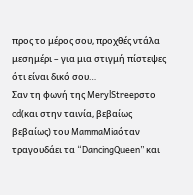προς το μέρος σου, προχθές ντάλα μεσημέρι – για μια στιγμή πίστεψες ότι είναι δικό σου…
Σαν τη φωνή της MerylStreepστο cd(και στην ταινία, βεβαίως βεβαίως) του MammaMiaόταν τραγουδάει τα “DancingQueen” και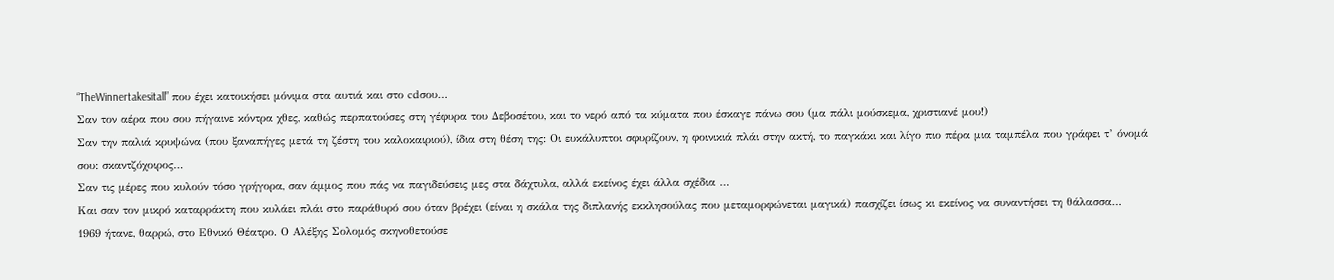“TheWinnertakesitall” που έχει κατοικήσει μόνιμα στα αυτιά και στο cdσου…
Σαν τον αέρα που σου πήγαινε κόντρα χθες, καθώς περπατούσες στη γέφυρα του Δεβοσέτου, και το νερό από τα κύματα που έσκαγε πάνω σου (μα πάλι μούσκεμα, χριστιανέ μου!)
Σαν την παλιά κρυψώνα (που ξαναπήγες μετά τη ζέστη του καλοκαιριού), ίδια στη θέση της: Οι ευκάλυπτοι σφυρίζουν, η φοινικιά πλάι στην ακτή, το παγκάκι και λίγο πιο πέρα μια ταμπέλα που γράφει τ’ όνομά σου: σκαντζόχοιρος…
Σαν τις μέρες που κυλούν τόσο γρήγορα, σαν άμμος που πάς να παγιδεύσεις μες στα δάχτυλα, αλλά εκείνος έχει άλλα σχέδια …
Και σαν τον μικρό καταρράκτη που κυλάει πλάι στο παράθυρό σου όταν βρέχει (είναι η σκάλα της διπλανής εκκλησούλας που μεταμορφώνεται μαγικά) πασχίζει ίσως κι εκείνος να συναντήσει τη θάλασσα…
1969 ήτανε, θαρρώ, στο Εθνικό Θέατρο. Ο Αλέξης Σολομός σκηνοθετούσε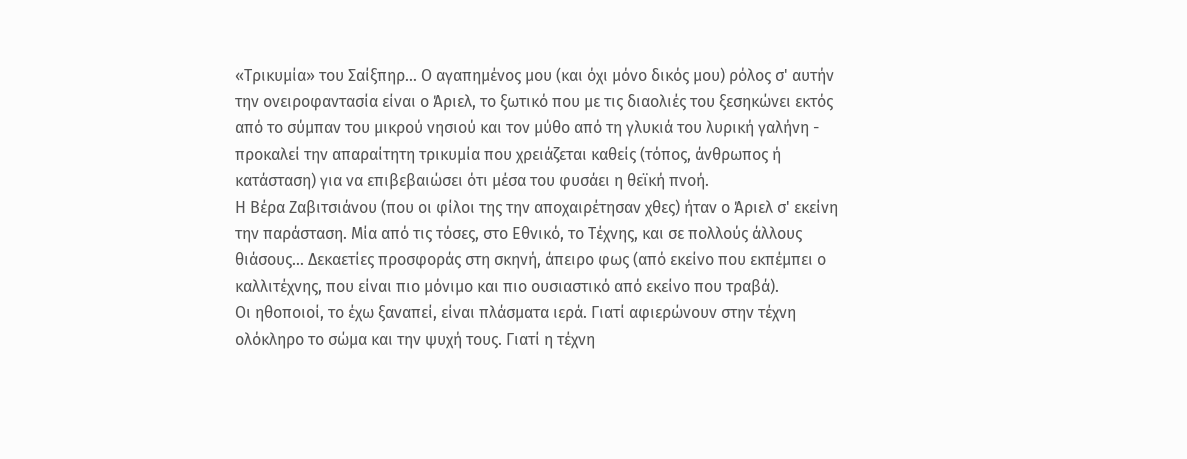«Τρικυμία» του Σαίξπηρ... Ο αγαπημένος μου (και όχι μόνο δικός μου) ρόλος σ' αυτήν την ονειροφαντασία είναι ο Άριελ, το ξωτικό που με τις διαολιές του ξεσηκώνει εκτός από το σύμπαν του μικρού νησιού και τον μύθο από τη γλυκιά του λυρική γαλήνη - προκαλεί την απαραίτητη τρικυμία που χρειάζεται καθείς (τόπος, άνθρωπος ή κατάσταση) για να επιβεβαιώσει ότι μέσα του φυσάει η θεϊκή πνοή.
Η Βέρα Ζαβιτσιάνου (που οι φίλοι της την αποχαιρέτησαν χθες) ήταν ο Άριελ σ' εκείνη την παράσταση. Μία από τις τόσες, στο Εθνικό, το Τέχνης, και σε πολλούς άλλους θιάσους... Δεκαετίες προσφοράς στη σκηνή, άπειρο φως (από εκείνο που εκπέμπει ο καλλιτέχνης, που είναι πιο μόνιμο και πιο ουσιαστικό από εκείνο που τραβά).
Οι ηθοποιοί, το έχω ξαναπεί, είναι πλάσματα ιερά. Γιατί αφιερώνουν στην τέχνη ολόκληρο το σώμα και την ψυχή τους. Γιατί η τέχνη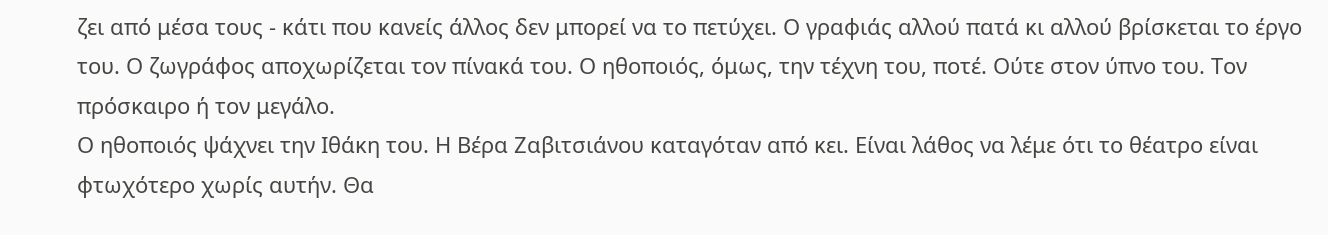ζει από μέσα τους - κάτι που κανείς άλλος δεν μπορεί να το πετύχει. Ο γραφιάς αλλού πατά κι αλλού βρίσκεται το έργο του. Ο ζωγράφος αποχωρίζεται τον πίνακά του. Ο ηθοποιός, όμως, την τέχνη του, ποτέ. Ούτε στον ύπνο του. Τον πρόσκαιρο ή τον μεγάλο.
Ο ηθοποιός ψάχνει την Ιθάκη του. Η Βέρα Ζαβιτσιάνου καταγόταν από κει. Είναι λάθος να λέμε ότι το θέατρο είναι φτωχότερο χωρίς αυτήν. Θα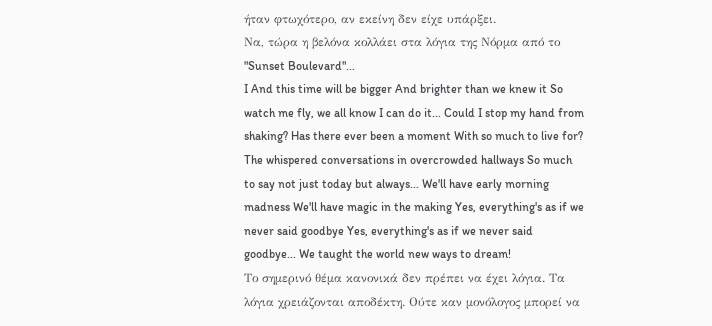ήταν φτωχότερο, αν εκείνη δεν είχε υπάρξει.
Να, τώρα η βελόνα κολλάει στα λόγια της Νόρμα από το "Sunset Boulevard"...
I And this time will be bigger And brighter than we knew it So watch me fly, we all know I can do it... Could I stop my hand from shaking? Has there ever been a moment With so much to live for?
The whispered conversations in overcrowded hallways So much to say not just today but always... We'll have early morning madness We'll have magic in the making Yes, everything's as if we never said goodbye Yes, everything's as if we never said goodbye... We taught the world new ways to dream!
Το σημερινό θέμα κανονικά δεν πρέπει να έχει λόγια. Τα λόγια χρειάζονται αποδέκτη. Ούτε καν μονόλογος μπορεί να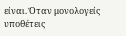είναι. Όταν μονολογείς υποθέτεις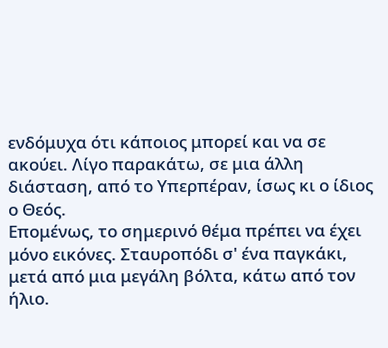ενδόμυχα ότι κάποιος μπορεί και να σε ακούει. Λίγο παρακάτω, σε μια άλλη διάσταση, από το Υπερπέραν, ίσως κι ο ίδιος ο Θεός.
Επομένως, το σημερινό θέμα πρέπει να έχει μόνο εικόνες. Σταυροπόδι σ' ένα παγκάκι, μετά από μια μεγάλη βόλτα, κάτω από τον ήλιο.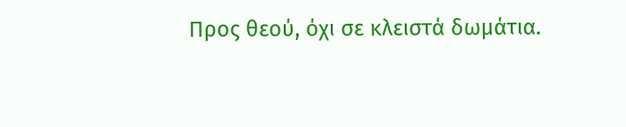Προς θεού, όχι σε κλειστά δωμάτια.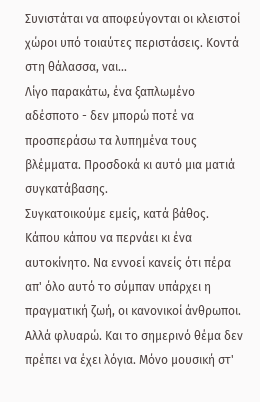Συνιστάται να αποφεύγονται οι κλειστοί χώροι υπό τοιαύτες περιστάσεις. Κοντά στη θάλασσα, ναι...
Λίγο παρακάτω, ένα ξαπλωμένο αδέσποτο - δεν μπορώ ποτέ να προσπεράσω τα λυπημένα τους βλέμματα. Προσδοκά κι αυτό μια ματιά συγκατάβασης.
Συγκατοικούμε εμείς, κατά βάθος.
Κάπου κάπου να περνάει κι ένα αυτοκίνητο. Να εννοεί κανείς ότι πέρα απ' όλο αυτό το σύμπαν υπάρχει η πραγματική ζωή, οι κανονικοί άνθρωποι.
Αλλά φλυαρώ. Και το σημερινό θέμα δεν πρέπει να έχει λόγια. Μόνο μουσική στ'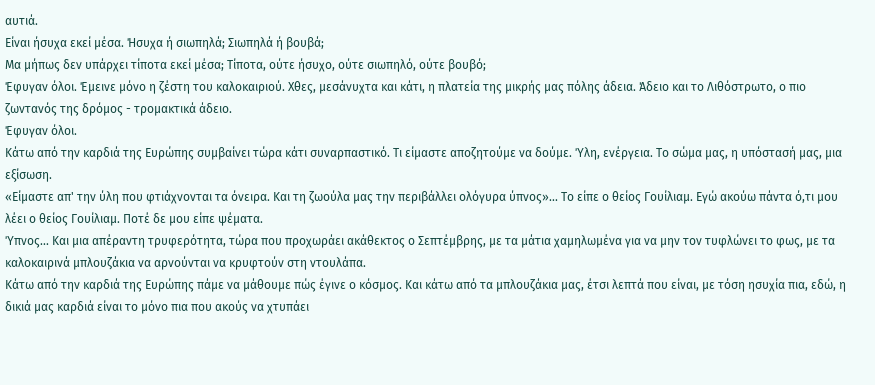αυτιά.
Είναι ήσυχα εκεί μέσα. Ήσυχα ή σιωπηλά; Σιωπηλά ή βουβά;
Μα μήπως δεν υπάρχει τίποτα εκεί μέσα; Τίποτα, ούτε ήσυχο, ούτε σιωπηλό, ούτε βουβό;
Έφυγαν όλοι. Έμεινε μόνο η ζέστη του καλοκαιριού. Χθες, μεσάνυχτα και κάτι, η πλατεία της μικρής μας πόλης άδεια. Άδειο και το Λιθόστρωτο, ο πιο ζωντανός της δρόμος - τρομακτικά άδειο.
Έφυγαν όλοι.
Κάτω από την καρδιά της Ευρώπης συμβαίνει τώρα κάτι συναρπαστικό. Τι είμαστε αποζητούμε να δούμε. Ύλη, ενέργεια. Το σώμα μας, η υπόστασή μας, μια εξίσωση.
«Είμαστε απ' την ύλη που φτιάχνονται τα όνειρα. Και τη ζωούλα μας την περιβάλλει ολόγυρα ύπνος»... Το είπε ο θείος Γουίλιαμ. Εγώ ακούω πάντα ό,τι μου λέει ο θείος Γουίλιαμ. Ποτέ δε μου είπε ψέματα.
Ύπνος... Και μια απέραντη τρυφερότητα, τώρα που προχωράει ακάθεκτος ο Σεπτέμβρης, με τα μάτια χαμηλωμένα για να μην τον τυφλώνει το φως, με τα καλοκαιρινά μπλουζάκια να αρνούνται να κρυφτούν στη ντουλάπα.
Κάτω από την καρδιά της Ευρώπης πάμε να μάθουμε πώς έγινε ο κόσμος. Και κάτω από τα μπλουζάκια μας, έτσι λεπτά που είναι, με τόση ησυχία πια, εδώ, η δικιά μας καρδιά είναι το μόνο πια που ακούς να χτυπάει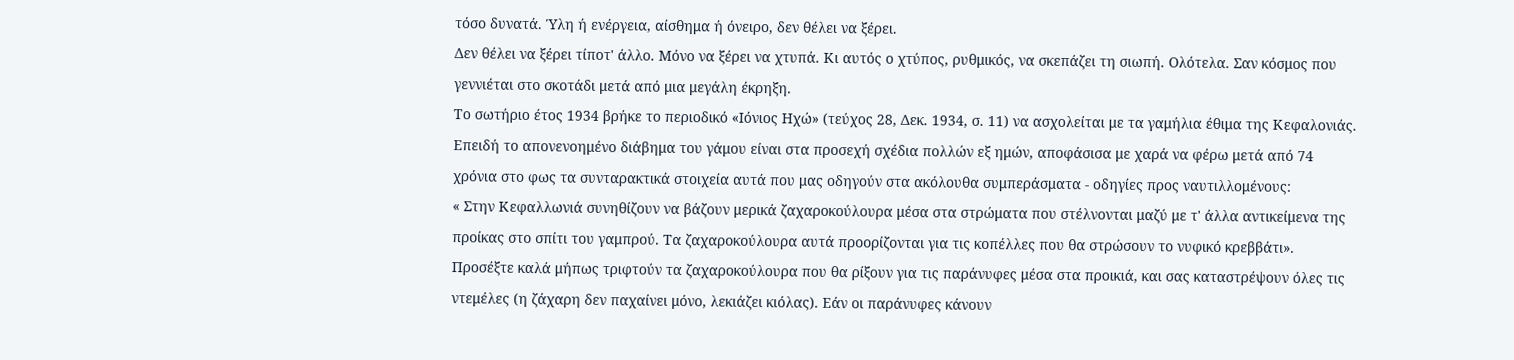τόσο δυνατά. Ύλη ή ενέργεια, αίσθημα ή όνειρο, δεν θέλει να ξέρει.
Δεν θέλει να ξέρει τίποτ' άλλο. Μόνο να ξέρει να χτυπά. Κι αυτός ο χτύπος, ρυθμικός, να σκεπάζει τη σιωπή. Ολότελα. Σαν κόσμος που γεννιέται στο σκοτάδι μετά από μια μεγάλη έκρηξη.
Το σωτήριο έτος 1934 βρήκε το περιοδικό «Ιόνιος Ηχώ» (τεύχος 28, Δεκ. 1934, σ. 11) να ασχολείται με τα γαμήλια έθιμα της Κεφαλονιάς. Επειδή το απονενοημένο διάβημα του γάμου είναι στα προσεχή σχέδια πολλών εξ ημών, αποφάσισα με χαρά να φέρω μετά από 74 χρόνια στο φως τα συνταρακτικά στοιχεία αυτά που μας οδηγούν στα ακόλουθα συμπεράσματα - οδηγίες προς ναυτιλλομένους:
« Στην Κεφαλλωνιά συνηθίζουν να βάζουν μερικά ζαχαροκούλουρα μέσα στα στρώματα που στέλνονται μαζύ με τ' άλλα αντικείμενα της προίκας στο σπίτι του γαμπρού. Τα ζαχαροκούλουρα αυτά προορίζονται για τις κοπέλλες που θα στρώσουν το νυφικό κρεββάτι».
Προσέξτε καλά μήπως τριφτούν τα ζαχαροκούλουρα που θα ρίξουν για τις παράνυφες μέσα στα προικιά, και σας καταστρέψουν όλες τις ντεμέλες (η ζάχαρη δεν παχαίνει μόνο, λεκιάζει κιόλας). Εάν οι παράνυφες κάνουν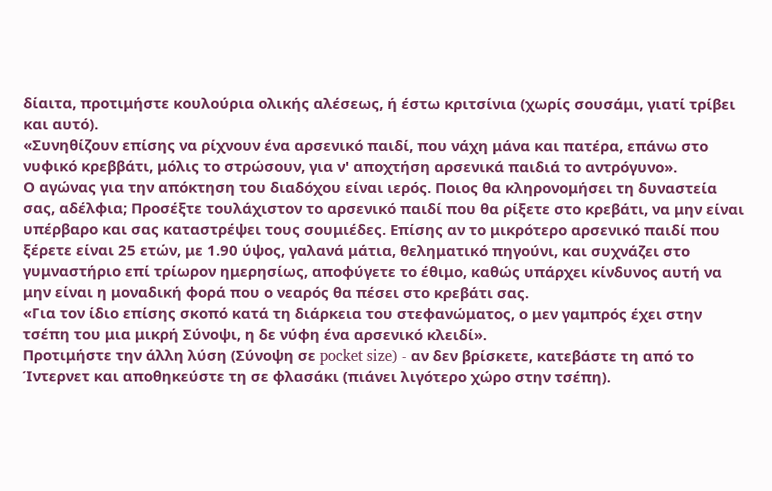δίαιτα, προτιμήστε κουλούρια ολικής αλέσεως, ή έστω κριτσίνια (χωρίς σουσάμι, γιατί τρίβει και αυτό).
«Συνηθίζουν επίσης να ρίχνουν ένα αρσενικό παιδί, που νάχη μάνα και πατέρα, επάνω στο νυφικό κρεββάτι, μόλις το στρώσουν, για ν' αποχτήση αρσενικά παιδιά το αντρόγυνο».
Ο αγώνας για την απόκτηση του διαδόχου είναι ιερός. Ποιος θα κληρονομήσει τη δυναστεία σας, αδέλφια; Προσέξτε τουλάχιστον το αρσενικό παιδί που θα ρίξετε στο κρεβάτι, να μην είναι υπέρβαρο και σας καταστρέψει τους σουμιέδες. Επίσης αν το μικρότερο αρσενικό παιδί που ξέρετε είναι 25 ετών, με 1.90 ύψος, γαλανά μάτια, θεληματικό πηγούνι, και συχνάζει στο γυμναστήριο επί τρίωρον ημερησίως, αποφύγετε το έθιμο, καθώς υπάρχει κίνδυνος αυτή να μην είναι η μοναδική φορά που ο νεαρός θα πέσει στο κρεβάτι σας.
«Για τον ίδιο επίσης σκοπό κατά τη διάρκεια του στεφανώματος, ο μεν γαμπρός έχει στην τσέπη του μια μικρή Σύνοψι, η δε νύφη ένα αρσενικό κλειδί».
Προτιμήστε την άλλη λύση (Σύνοψη σε pocket size) - αν δεν βρίσκετε, κατεβάστε τη από το Ίντερνετ και αποθηκεύστε τη σε φλασάκι (πιάνει λιγότερο χώρο στην τσέπη).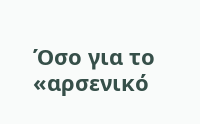Όσο για το «αρσενικό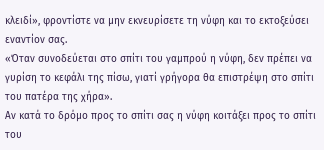κλειδί», φροντίστε να μην εκνευρίσετε τη νύφη και το εκτοξεύσει εναντίον σας.
«Όταν συνοδεύεται στο σπίτι του γαμπρού η νύφη, δεν πρέπει να γυρίση το κεφάλι της πίσω, γιατί γρήγορα θα επιστρέψη στο σπίτι του πατέρα της χήρα».
Αν κατά το δρόμο προς το σπίτι σας η νύφη κοιτάξει προς το σπίτι του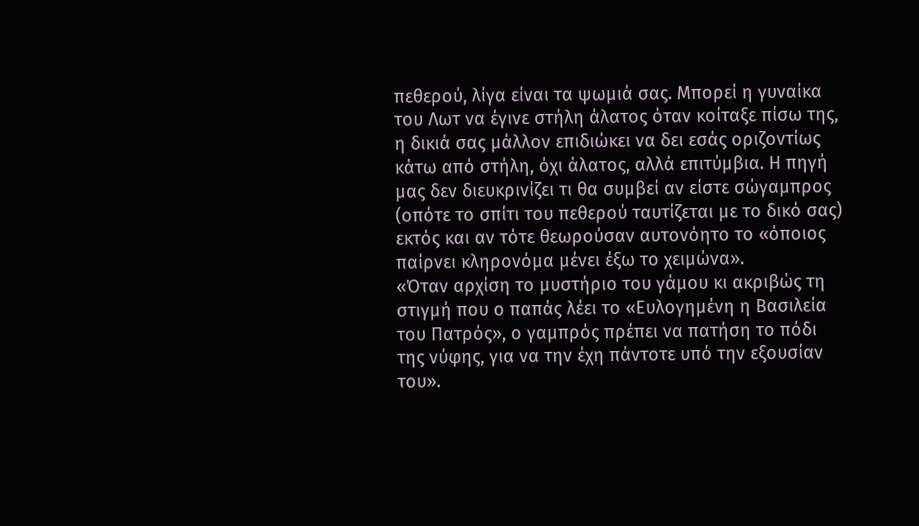πεθερού, λίγα είναι τα ψωμιά σας. Μπορεί η γυναίκα του Λωτ να έγινε στήλη άλατος όταν κοίταξε πίσω της, η δικιά σας μάλλον επιδιώκει να δει εσάς οριζοντίως κάτω από στήλη, όχι άλατος, αλλά επιτύμβια. Η πηγή μας δεν διευκρινίζει τι θα συμβεί αν είστε σώγαμπρος (οπότε το σπίτι του πεθερού ταυτίζεται με το δικό σας) εκτός και αν τότε θεωρούσαν αυτονόητο το «όποιος παίρνει κληρονόμα μένει έξω το χειμώνα».
«Όταν αρχίση το μυστήριο του γάμου κι ακριβώς τη στιγμή που ο παπάς λέει το «Ευλογημένη η Βασιλεία του Πατρός», ο γαμπρός πρέπει να πατήση το πόδι της νύφης, για να την έχη πάντοτε υπό την εξουσίαν του».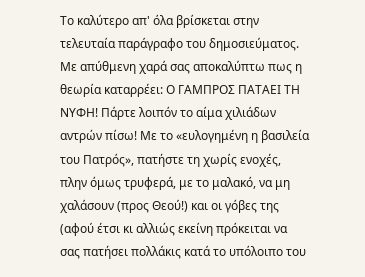Το καλύτερο απ' όλα βρίσκεται στην τελευταία παράγραφο του δημοσιεύματος. Με απύθμενη χαρά σας αποκαλύπτω πως η θεωρία καταρρέει: Ο ΓΑΜΠΡΟΣ ΠΑΤΑΕΙ ΤΗ ΝΥΦΗ! Πάρτε λοιπόν το αίμα χιλιάδων αντρών πίσω! Με το «ευλογημένη η βασιλεία του Πατρός», πατήστε τη χωρίς ενοχές, πλην όμως τρυφερά, με το μαλακό, να μη χαλάσουν (προς Θεού!) και οι γόβες της (αφού έτσι κι αλλιώς εκείνη πρόκειται να σας πατήσει πολλάκις κατά το υπόλοιπο του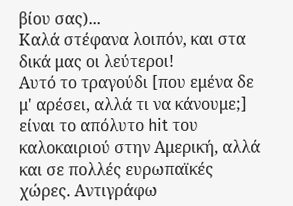βίου σας)...
Καλά στέφανα λοιπόν, και στα δικά μας οι λεύτεροι!
Αυτό το τραγούδι [που εμένα δε μ' αρέσει, αλλά τι να κάνουμε;] είναι το απόλυτο hit του καλοκαιριού στην Αμερική, αλλά και σε πολλές ευρωπαϊκές χώρες. Αντιγράφω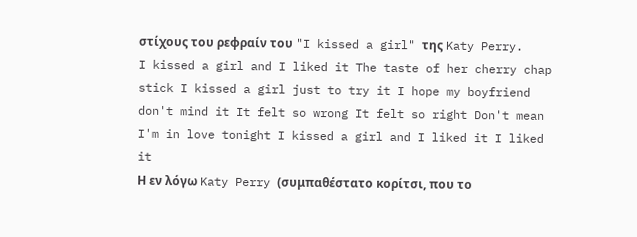στίχους του ρεφραίν του "I kissed a girl" της Katy Perry.
I kissed a girl and I liked it The taste of her cherry chap stick I kissed a girl just to try it I hope my boyfriend don't mind it It felt so wrong It felt so right Don't mean I'm in love tonight I kissed a girl and I liked it I liked it
Η εν λόγω Katy Perry (συμπαθέστατο κορίτσι, που το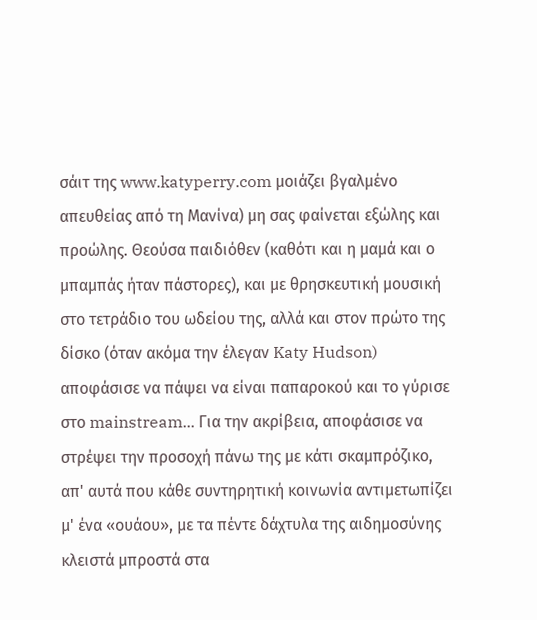σάιτ της www.katyperry.com μοιάζει βγαλμένο απευθείας από τη Μανίνα) μη σας φαίνεται εξώλης και προώλης. Θεούσα παιδιόθεν (καθότι και η μαμά και ο μπαμπάς ήταν πάστορες), και με θρησκευτική μουσική στο τετράδιο του ωδείου της, αλλά και στον πρώτο της δίσκο (όταν ακόμα την έλεγαν Katy Hudson) αποφάσισε να πάψει να είναι παπαροκού και το γύρισε στο mainstream... Για την ακρίβεια, αποφάσισε να στρέψει την προσοχή πάνω της με κάτι σκαμπρόζικο, απ' αυτά που κάθε συντηρητική κοινωνία αντιμετωπίζει μ' ένα «ουάου», με τα πέντε δάχτυλα της αιδημοσύνης κλειστά μπροστά στα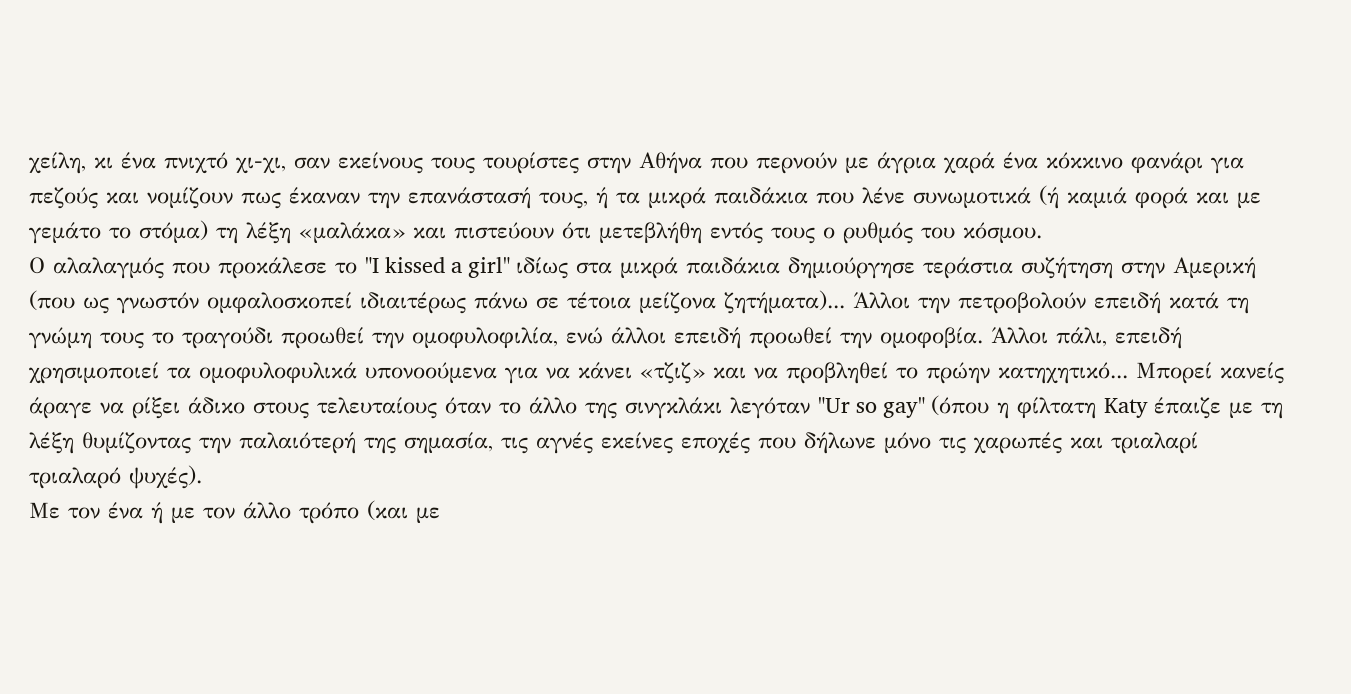χείλη, κι ένα πνιχτό χι-χι, σαν εκείνους τους τουρίστες στην Αθήνα που περνούν με άγρια χαρά ένα κόκκινο φανάρι για πεζούς και νομίζουν πως έκαναν την επανάστασή τους, ή τα μικρά παιδάκια που λένε συνωμοτικά (ή καμιά φορά και με γεμάτο το στόμα) τη λέξη «μαλάκα» και πιστεύουν ότι μετεβλήθη εντός τους ο ρυθμός του κόσμου.
Ο αλαλαγμός που προκάλεσε το "I kissed a girl" ιδίως στα μικρά παιδάκια δημιούργησε τεράστια συζήτηση στην Αμερική (που ως γνωστόν ομφαλοσκοπεί ιδιαιτέρως πάνω σε τέτοια μείζονα ζητήματα)... Άλλοι την πετροβολούν επειδή κατά τη γνώμη τους το τραγούδι προωθεί την ομοφυλοφιλία, ενώ άλλοι επειδή προωθεί την ομοφοβία. Άλλοι πάλι, επειδή χρησιμοποιεί τα ομοφυλοφυλικά υπονοούμενα για να κάνει «τζιζ» και να προβληθεί το πρώην κατηχητικό... Μπορεί κανείς άραγε να ρίξει άδικο στους τελευταίους όταν το άλλο της σινγκλάκι λεγόταν "Ur so gay" (όπου η φίλτατη Katy έπαιζε με τη λέξη θυμίζοντας την παλαιότερή της σημασία, τις αγνές εκείνες εποχές που δήλωνε μόνο τις χαρωπές και τριαλαρί τριαλαρό ψυχές).
Με τον ένα ή με τον άλλο τρόπο (και με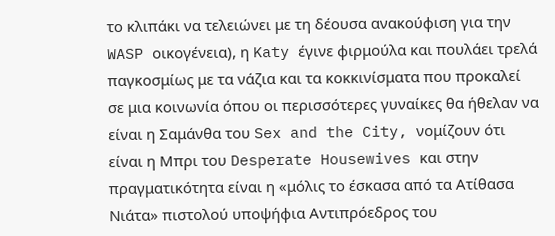το κλιπάκι να τελειώνει με τη δέουσα ανακούφιση για την WASP οικογένεια), η Katy έγινε φιρμούλα και πουλάει τρελά παγκοσμίως με τα νάζια και τα κοκκινίσματα που προκαλεί σε μια κοινωνία όπου οι περισσότερες γυναίκες θα ήθελαν να είναι η Σαμάνθα του Sex and the City, νομίζουν ότι είναι η Μπρι του Desperate Housewives και στην πραγματικότητα είναι η «μόλις το έσκασα από τα Ατίθασα Νιάτα» πιστολού υποψήφια Αντιπρόεδρος του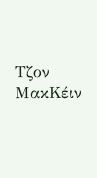Τζον ΜακΚέιν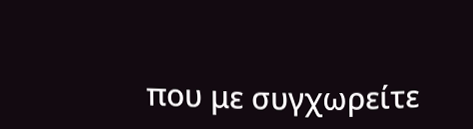που με συγχωρείτε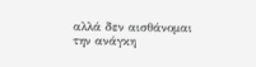αλλά δεν αισθάνομαι την ανάγκη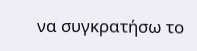να συγκρατήσω το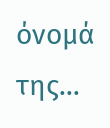όνομά της...